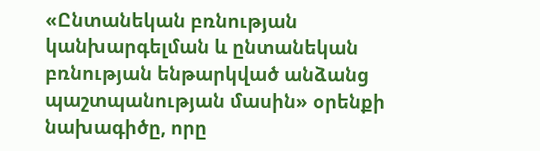«Ընտանեկան բռնության կանխարգելման և ընտանեկան բռնության ենթարկված անձանց պաշտպանության մասին» օրենքի նախագիծը, որը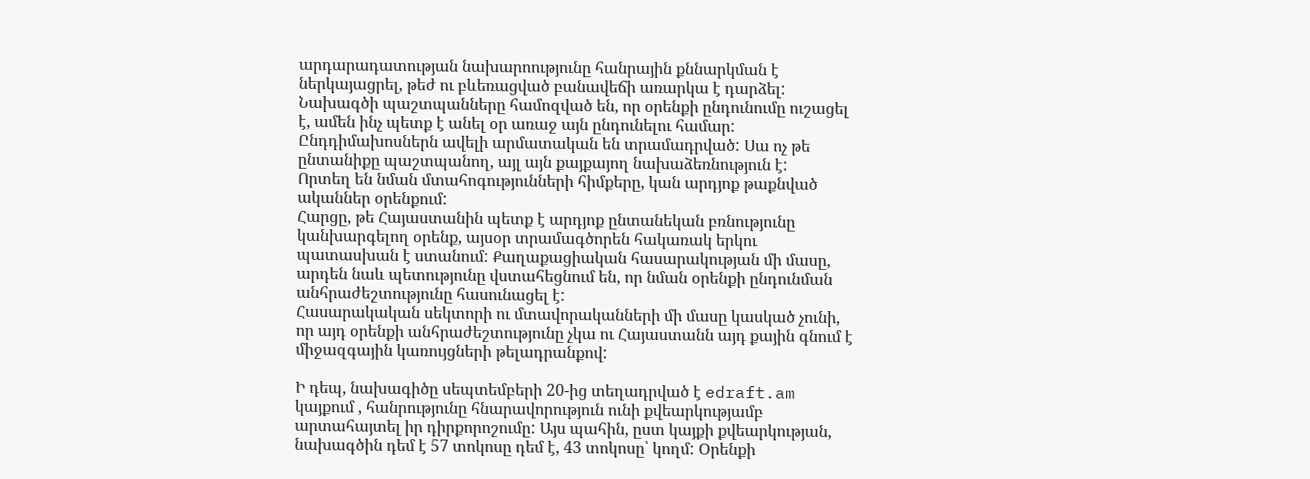արդարադատության նախարոությունը հանրային քննարկման է ներկայացրել, թեժ ու բևեռացված բանավեճի առարկա է դարձել:
Նախագծի պաշտպանները համոզված են, որ օրենքի ընդունումը ուշացել է, ամեն ինչ պետք է անել օր առաջ այն ընդունելու համար: Ընդդիմախոսներն ավելի արմատական են տրամադրված: Սա ոչ թե ընտանիքը պաշտպանող, այլ այն քայքայող նախաձեռնություն է:
Որտեղ են նման մտահոգությունների հիմքերը, կան արդյոք թաքնված ականներ օրենքում:
Հարցը, թե Հայաստանին պետք է արդյոք ընտանեկան բռնությունը կանխարգելող օրենք, այսօր տրամագծորեն հակառակ երկու պատասխան է ստանում: Քաղաքացիական հասարակության մի մասը, արդեն նաև պետությունը վստահեցնում են, որ նման օրենքի ընդունման անհրաժեշտությունը հասունացել է:
Հասարակական սեկտորի ու մտավորականների մի մասը կասկած չունի, որ այդ օրենքի անհրաժեշտությունը չկա ու Հայաստանն այդ քային գնում է միջազգային կառույցների թելադրանքով:

Ի դեպ, նախագիծը սեպտեմբերի 20-ից տեղադրված է edraft.am կայքում , հանրությունը հնարավորություն ունի քվեարկությամբ արտահայտել իր դիրքորոշումը: Այս պահին, ըստ կայքի քվեարկության, նախագծին դեմ է 57 տոկոսը դեմ է, 43 տոկոսը՝ կողմ: Օրենքի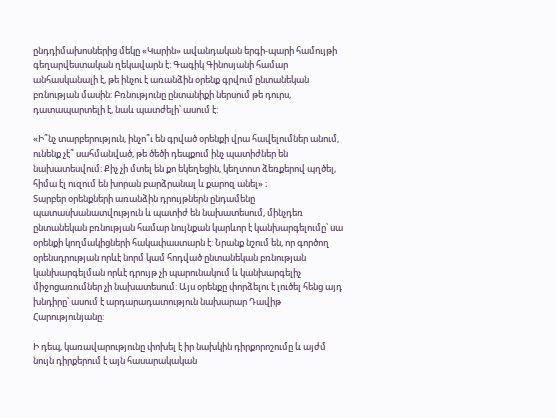ընդդիմախոսներից մեկը «Կարին» ավանդական երգի-պարի համույթի գեղարվեստական ղեկավարն է: Գագիկ Գինոսյանի համար անհասկանալի է, թե ինչու է առանձին օրենք գրվում ընտանեկան բռնության մասին: Բռնությունը ընտանիքի ներսում թե դուրս, դատապարտելի է, նաև պատժելի՝ ասում է:

«Ի՞նչ տարբերություն, ինչո՞ւ են գրված օրենքի վրա հավելումներ անում, ունենք չէ՞ սահմանված, թե ծեծի դեպքում ինչ պատիժներ են նախատեսվում: Քիչ չի մտել են քո եկեղեցին, կեղտոտ ձեռքերով պղծել, հիմա էլ ուզում են խորան բարձրանալ և քարոզ անել» ։
Տարբեր օրենքների առանձին դրույթներն ընդամենը պատասխանատվություն և պատիժ են նախատեսում, մինչդեռ ընտանեկան բռնության համար նույնքան կարևոր է կանխարգելումը՝ սա օրենքի կողմակիցների հակափաստարն է: Նրանք նշում են, որ գործող օրենսդրության որևէ նորմ կամ հոդված ընտանեկան բռնության կանխարգելման որևէ դրույթ չի պարունակում և կանխարգելիչ միջոցառումներ չի նախատեսում: Այս օրենքը փորձելու է լուծել հենց այդ խնդիրը՝ ասում է արդարադատություն նախարար Դավիթ Հարությունյանը:

Ի դեպ, կառավարությունը փոխել է իր նախկին դիրքորոշումը և այժմ նույն դիրքերում է այն հասարակական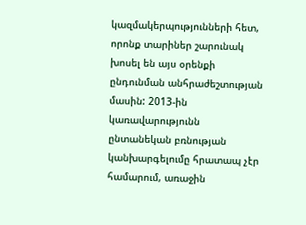կազմակերպությունների հետ, որոնք տարիներ շարունակ խոսել են այս օրենքի ընդունման անհրաժեշտության մասին: 2013-ին կառավարությունն ընտանեկան բռնության կանխարգելումը հրատապ չէր համարում, առաջին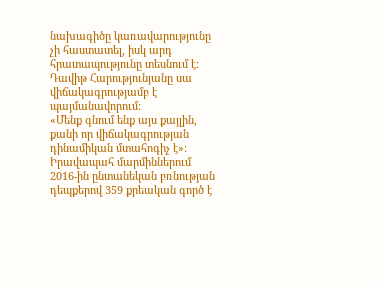նախագիծը կառավարությունը չի հաստատել, իսկ արդ հրատապությունը տեսնում է: Դավիթ Հարությունյանը սա վիճակագրությամբ է պայմանավորում:
«Մենք գնում ենք այս քայլին, քանի որ վիճակագրության դինամիկան մտահոգիչ է»:
Իրավապահ մարմիններում 2016-ին ընտանեկան բռնության դեպքերով 359 քրեական գործ է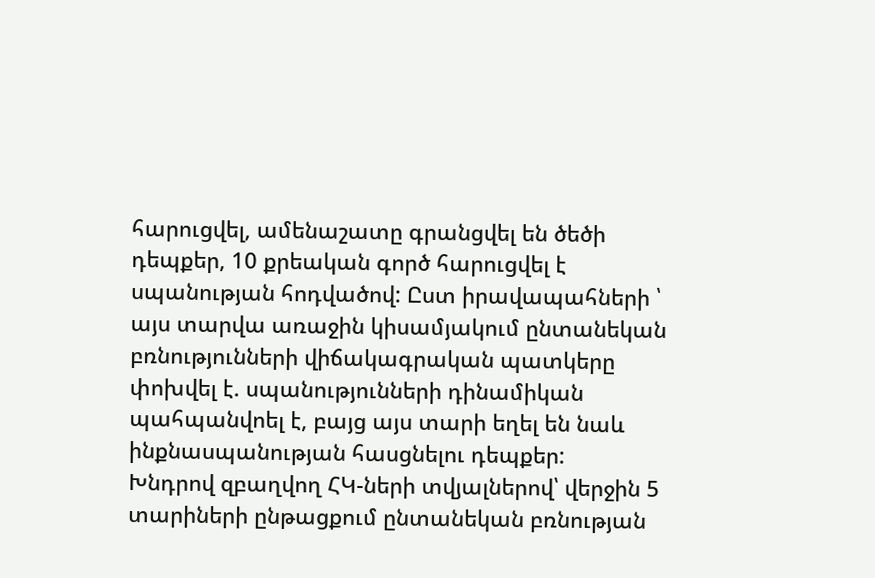հարուցվել, ամենաշատը գրանցվել են ծեծի դեպքեր, 10 քրեական գործ հարուցվել է սպանության հոդվածով: Ըստ իրավապահների ՝ այս տարվա առաջին կիսամյակում ընտանեկան բռնությունների վիճակագրական պատկերը փոխվել է. սպանությունների դինամիկան պահպանվոել է, բայց այս տարի եղել են նաև ինքնասպանության հասցնելու դեպքեր:
Խնդրով զբաղվող ՀԿ-ների տվյալներով՝ վերջին 5 տարիների ընթացքում ընտանեկան բռնության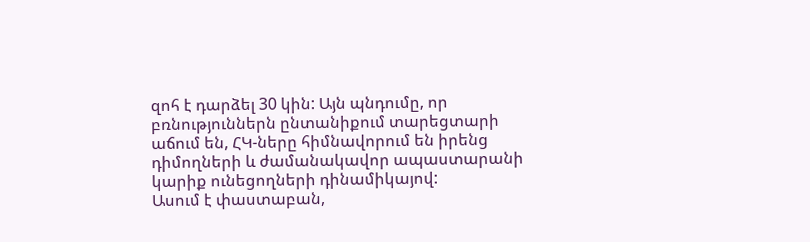զոհ է դարձել 30 կին: Այն պնդումը, որ բռնություններն ընտանիքում տարեցտարի աճում են, ՀԿ-ները հիմնավորում են իրենց դիմողների և ժամանակավոր ապաստարանի կարիք ունեցողների դինամիկայով:
Ասում է փաստաբան,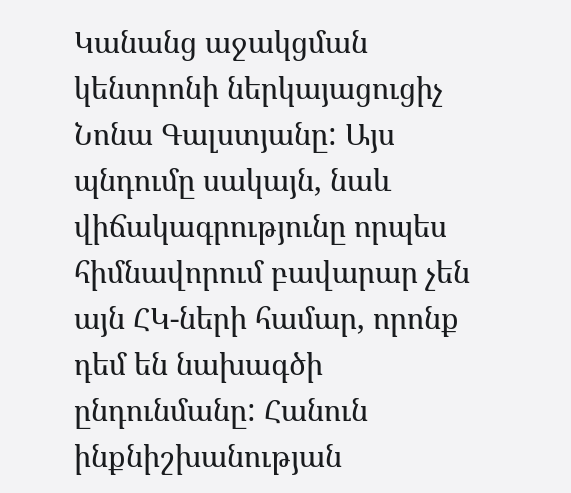Կանանց աջակցման կենտրոնի ներկայացուցիչ Նոնա Գալստյանը: Այս պնդումը սակայն, նաև վիճակագրությունը որպես հիմնավորում բավարար չեն այն ՀԿ-ների համար, որոնք դեմ են նախագծի ընդունմանը: Հանուն ինքնիշխանության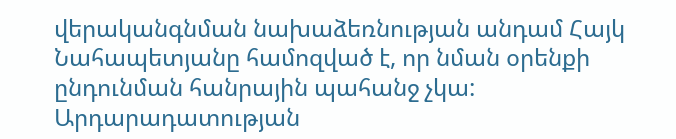վերականգնման նախաձեռնության անդամ Հայկ Նահապետյանը համոզված է, որ նման օրենքի ընդունման հանրային պահանջ չկա:
Արդարադատության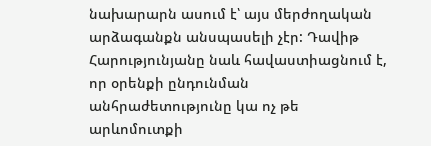նախարարն ասում է՝ այս մերժողական արձագանքն անսպասելի չէր: Դավիթ Հարությունյանը նաև հավաստիացնում է, որ օրենքի ընդունման անհրաժետությունը կա ոչ թե արևոմուտքի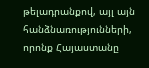թելադրանքով, այլ այն հանձնառությունների, որոնք Հայաստանը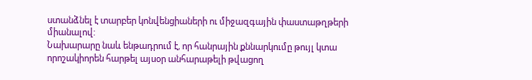ստանձնել է տարբեր կոնվենցիաների ու միջազգային փաստաթղթերի միանալով:
Նախարարը նաև ենթադրում է, որ հանրային քննարկումը թույլ կտա որոշակիորեն հարթել այսօր անհարաթելի թվացող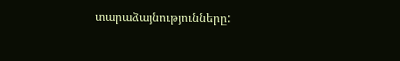տարաձայնությունները: